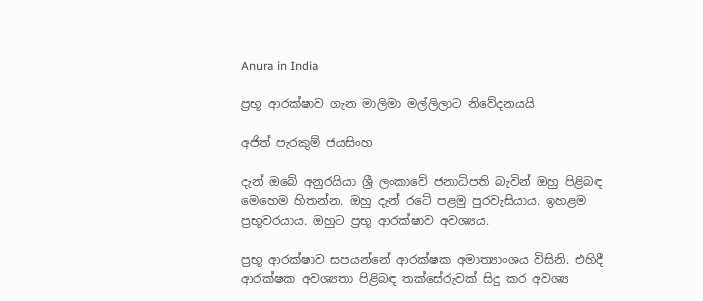Anura in India

ප්‍රභූ ආරක්ෂාව ගැන මාලිමා මල්ලිලාට නිවේදනයයි

අජිත් පැරකුම් ජයසිංහ

දැන් ඔබේ අනුරයියා ශ්‍රී ලංකාවේ ජනාධිපති බැවින් ඔහු පිළිබඳ මෙහෙම හිතන්න. ඔහු දැන් රටේ පළමු පුරවැසියාය. ඉහළම ප්‍රභූවරයාය. ඔහුට ප්‍රභූ ආරක්ෂාව අවශ්‍යය.

ප්‍රභූ ආරක්ෂාව සපයන්නේ ආරක්ෂක අමාත්‍යාංශය විසිනි. එහිදී ආරක්ෂක අවශ්‍යතා පිළිබඳ තක්සේරුවක් සිදු කර අවශ්‍ය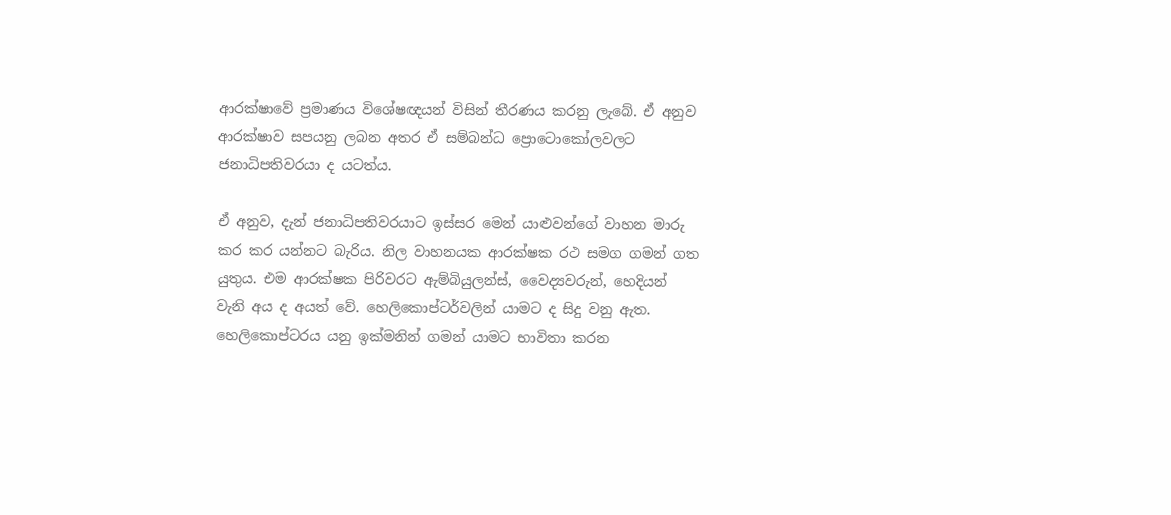ආරක්ෂාවේ ප්‍රමාණය විශේෂඥයන් විසින් තීරණය කරනු ලැබේ. ඒ අනුව ආරක්ෂාව සපයනු ලබන අතර ඒ සම්බන්ධ ප්‍රොටොකෝලවලට ජනාධිපතිවරයා ද යටත්ය.

ඒ අනුව, දැන් ජනාධිපතිවරයාට ඉස්සර මෙන් යාළුවන්ගේ වාහන මාරු කර කර යන්නට බැරිය. නිල වාහනයක ආරක්ෂක රථ සමග ගමන් ගත යුතුය. එම ආරක්ෂක පිරිවරට ඇම්බියුලන්ස්, වෛද්‍යවරුන්, හෙදියන් වැනි අය ද අයත් වේ. හෙලිකොප්ටර්වලින් යාමට ද සිදු වනු ඇත. හෙලිකොප්ටරය යනු ඉක්මනින් ගමන් යාමට භාවිතා කරන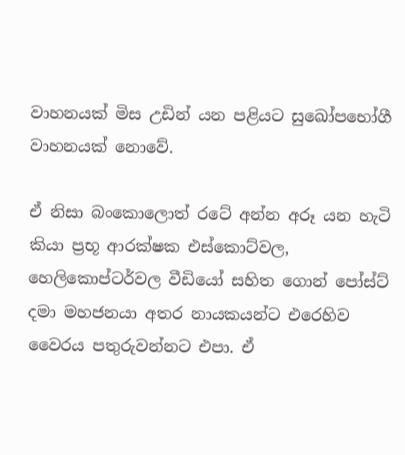වාහනයක් මිස උඩින් යන පළියට සුඛෝපභෝගී වාහනයක් නොවේ.

ඒ නිසා බංකොලොත් රටේ අන්න අරූ යන හැටි කියා ප්‍රභූ ආරක්ෂක එස්කොට්වල, හෙලිකොප්ටර්වල වීඩියෝ සහිත ගොන් පෝස්ට් දමා මහජනයා අතර නායකයන්ට එරෙහිව වෛරය පතුරුවන්නට එපා. ඒ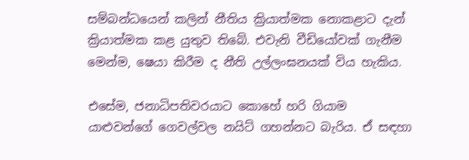සම්බන්ධයෙන් කලින් නීතිය ක්‍රියාත්මක නොකළාට දැන් ක්‍රියාත්මක කළ යුතුව තිබේ. එවැනි වීඩියෝවක් ගැනීම මෙන්ම, ෂෙයා කිරීම ද නීති උල්ලංඝනයක් විය හැකිය.

එසේම, ජනාධිපතිවරයාට කොහේ හරි ගියාම යාළුවන්ගේ ගෙවල්වල නයිට් ගහන්නට බැරිය. ඒ සඳහා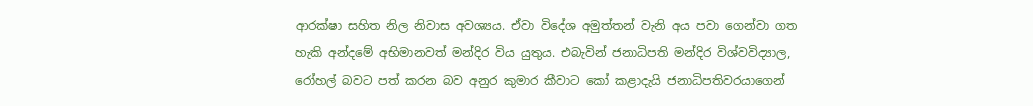ආරක්ෂා සහිත නිල නිවාස අවශ්‍යය. ඒවා විදේශ අමුත්තන් වැනි අය පවා ගෙන්වා ගත හැකි අන්දමේ අභිමානවත් මන්දිර විය යුතුය. එබැවින් ජනාධිපති මන්දිර විශ්වවිද්‍යාල, රෝහල් බවට පත් කරන බව අනුර කුමාර කීවාට කෝ කළාදැයි ජනාධිපතිවරයාගෙන්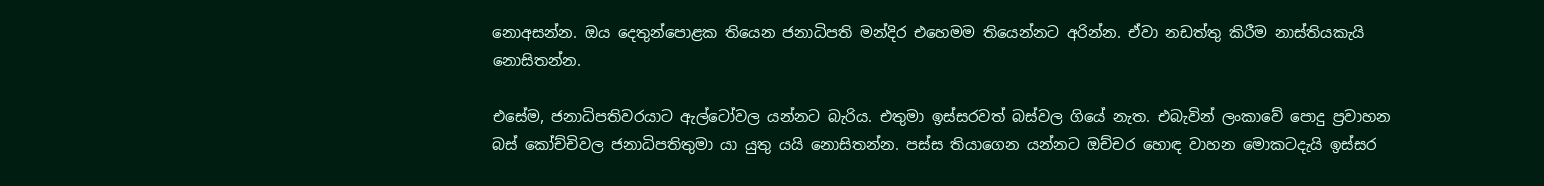නොඅසන්න. ඔය දෙතුන්පොළක තියෙන ජනාධිපති මන්දිර එහෙමම තියෙන්නට අරින්න. ඒවා නඩත්තු කිරීම නාස්තියකැයි නොසිතන්න.

එසේම, ජනාධිපතිවරයාට ඇල්ටෝවල යන්නට බැරිය. එතුමා ඉස්සරවත් බස්වල ගියේ නැත. එබැවින් ලංකාවේ පොදු ප්‍රවාහන බස් කෝච්චිවල ජනාධිපතිතුමා යා යුතු යයි නොසිතන්න. පස්ස තියාගෙන යන්නට ඔච්චර හොඳ වාහන මොකටදැයි ඉස්සර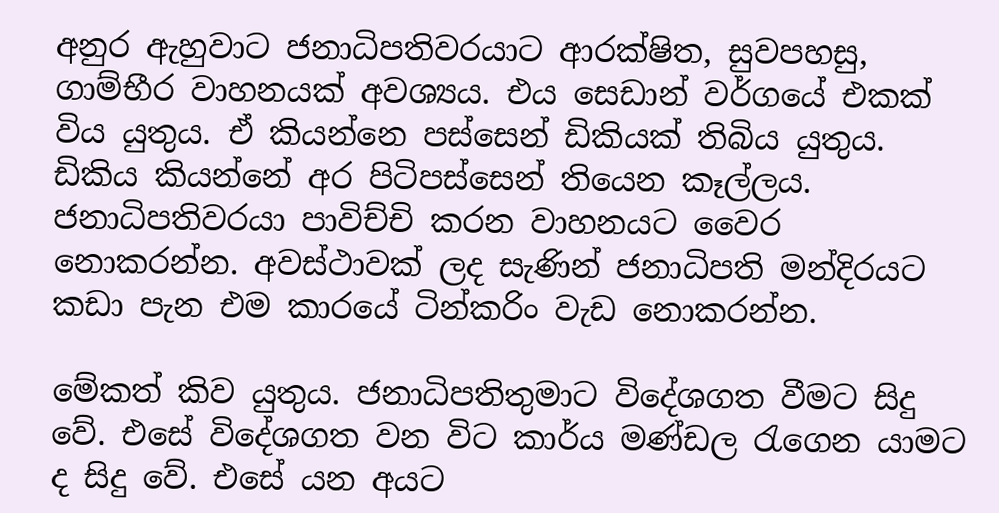අනුර ඇහුවාට ජනාධිපතිවරයාට ආරක්ෂිත, සුවපහසු, ගාම්භීර වාහනයක් අවශ්‍යය. එය සෙඩාන් වර්ගයේ එකක් විය යුතුය. ඒ කියන්නෙ පස්සෙන් ඩිකියක් තිබිය යුතුය. ඩිකිය කියන්නේ අර පිටිපස්සෙන් තියෙන කෑල්ලය. ජනාධිපතිවරයා පාවිච්චි කරන වාහනයට වෛර නොකරන්න. අවස්ථාවක් ලද සැණින් ජනාධිපති මන්දිරයට කඩා පැන එම කාරයේ ටින්කරිං වැඩ නොකරන්න.

මේකත් කිව යුතුය. ජනාධිපතිතුමාට විදේශගත වීමට සිදු වේ. එසේ විදේශගත වන විට කාර්ය මණ්ඩල රැගෙන යාමට ද සිදු වේ. එසේ යන අයට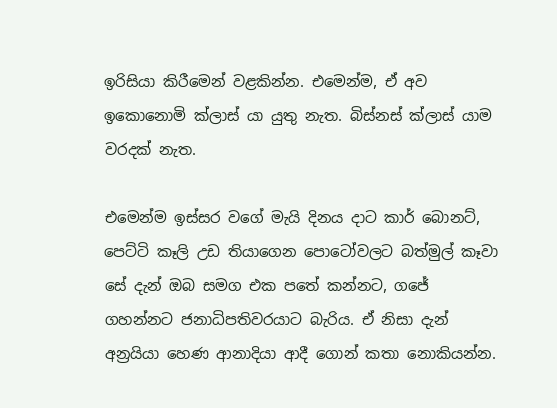ඉරිසියා කිරීමෙන් වළකින්න. එමෙන්ම, ඒ අව ඉකොනොමි ක්ලාස් යා යුතු නැත. බිස්නස් ක්ලාස් යාම වරදක් නැත.

එමෙන්ම ඉස්සර වගේ මැයි දිනය දාට කාර් බොනට්, පෙට්ටි කෑලි උඩ තියාගෙන පොටෝවලට බත්මුල් කෑවා සේ දැන් ඔබ සමග එක පතේ කන්නට, ගජේ ගහන්නට ජනාධිපතිවරයාට බැරිය. ඒ නිසා දැන් අන්‍රයියා හෙණ ආනාදියා ආදී ගොන් කතා නොකියන්න.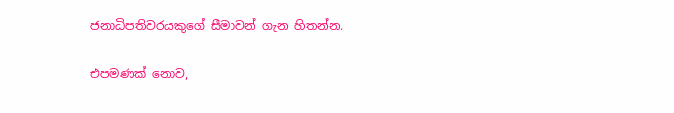ජනාධිපතිවරයකුගේ සීමාවන් ගැන හිතන්න.

එපමණක් නොව,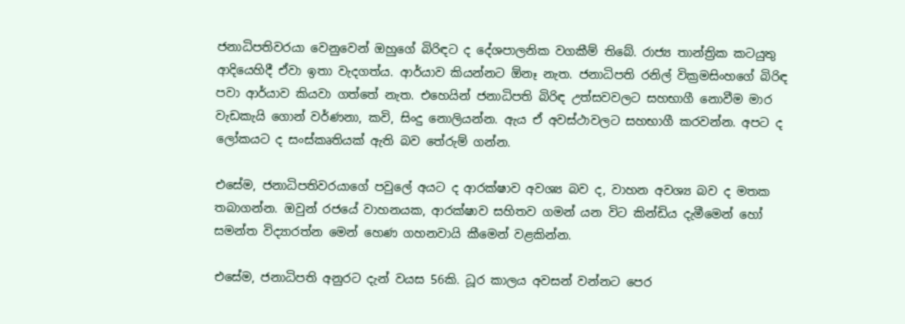ජනාධිපතිවරයා වෙනුවෙන් ඔහුගේ බිරිඳට ද දේශපාලනික වගකීම් තිබේ. රාජ්‍ය තාන්ත්‍රික කටයුතු ආදියෙහිදී ඒවා ඉතා වැදගත්ය. ආර්යාව කියන්නට ඕනෑ නැත. ජනාධිපති රනිල් වික්‍රමසිංහගේ බිරිඳ පවා ආර්යාව කියවා ගත්තේ නැත. එහෙයින් ජනාධිපති බිරිඳ උත්සවවලට සහභාගී නොවීම මාර වැඩකැයි ගොන් වර්ණනා, කවි, සිංදු නොලියන්න. ඇය ඒ අවස්ථාවලට සහභාගී කරවන්න. අපට ද ලෝකයට ද සංස්කෘතියක් ඇති බව තේරුම් ගන්න.

එසේම, ජනාධිපතිවරයාගේ පවුලේ අයට ද ආරක්ෂාව අවශ්‍ය බව ද, වාහන අවශ්‍ය බව ද මතක තබාගන්න. ඔවුන් රජයේ වාහනයක, ආරක්ෂාව සහිතව ගමන් යන විට කින්ඩිය දැමීමෙන් හෝ සමන්ත විද්‍යාරත්න මෙන් හෙණ ගහනවායි කීමෙන් වළකින්න.

එසේම, ජනාධිපති අනුරට දැන් වයස 56කි. ධූර කාලය අවසන් වන්නට පෙර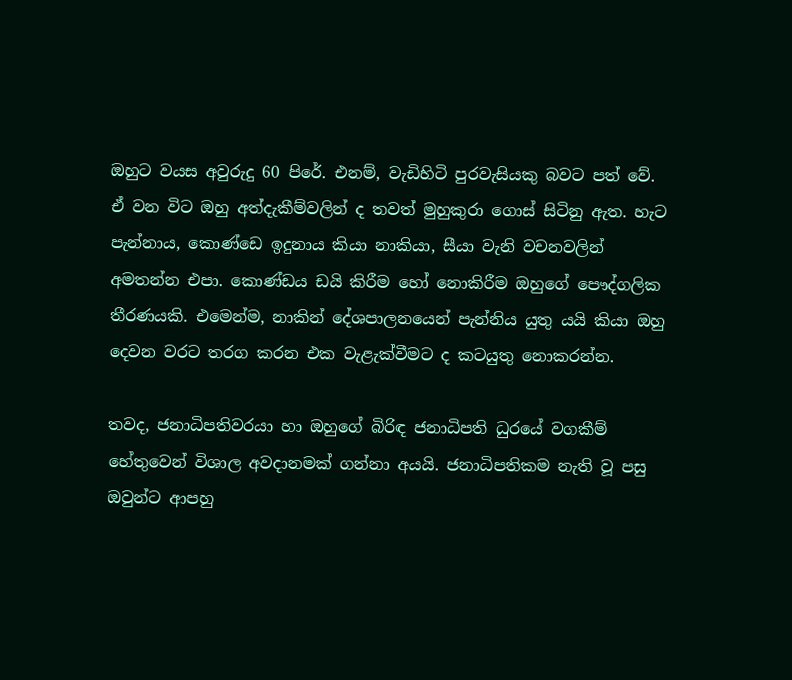ඔහුට වයස අවුරුදු 60 පිරේ. එනම්, වැඩිහිටි පුරවැසියකු බවට පත් වේ. ඒ වන විට ඔහු අත්දැකීම්වලින් ද තවත් මුහුකුරා ගොස් සිටිනු ඇත. හැට පැන්නාය, කොණ්ඩෙ ඉදුනාය කියා නාකියා, සීයා වැනි වචනවලින් අමතන්න එපා. කොණ්ඩය ඩයි කිරීම හෝ නොකිරීම ඔහුගේ පෞද්ගලික තීරණයකි. එමෙන්ම, නාකින් දේශපාලනයෙන් පැන්නිය යුතු යයි කියා ඔහු දෙවන වරට තරග කරන එක වැළැක්වීමට ද කටයුතු නොකරන්න.

තවද, ජනාධිපතිවරයා හා ඔහුගේ බිරිඳ ජනාධිපති ධුරයේ වගකීම් හේතුවෙන් විශාල අවදානමක් ගන්නා අයයි. ජනාධිපතිකම නැති වූ පසු ඔවුන්ට ආපහු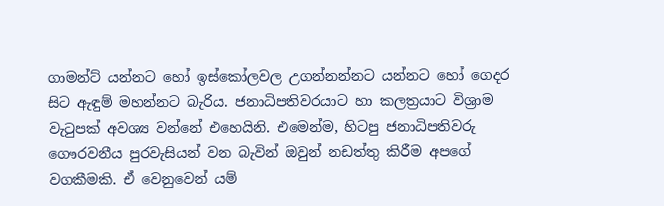ගාමන්ට් යන්නට හෝ ඉස්කෝලවල උගන්නන්නට යන්නට හෝ ගෙදර සිට ඇඳුම් මහන්නට බැරිය. ජනාධිපතිවරයාට හා කලත්‍රයාට විශ්‍රාම වැටුපක් අවශ්‍ය වන්නේ එහෙයිනි. එමෙන්ම, හිටපු ජනාධිපතිවරු ගෞරවනීය පුරවැසියන් වන බැවින් ඔවුන් නඩත්තු කිරීම අපගේ වගකීමකි. ඒ වෙනුවෙන් යම්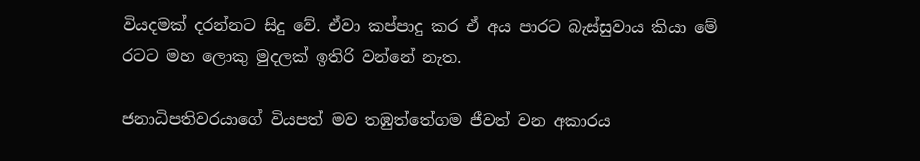වියදමක් දරන්නට සිදු වේ. ඒවා කප්පාදු කර ඒ අය පාරට බැස්සුවාය කියා මේ රටට මහ ලොකු මුදලක් ඉතිරි වන්නේ නැත.

ජනාධිපතිවරයාගේ වියපත් මව තඹුත්තේගම ජීවත් වන අකාරය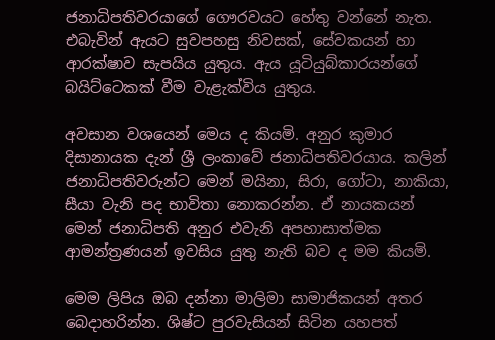ජනාධිපතිවරයාගේ ගෞරවයට හේතු වන්නේ නැත. එබැවින් ඇයට සුවපහසු නිවසක්, සේවකයන් හා ආරක්ෂාව සැපයිය යුතුය. ඇය යූටියුබ්කාරයන්ගේ බයිට්ටෙකක් වීම වැළැක්විය යුතුය.

අවසාන වශයෙන් මෙය ද කියමි. අනුර කුමාර දිසානායක දැන් ශ්‍රී ලංකාවේ ජනාධිපතිවරයාය. කලින් ජනාධිපතිවරුන්ට මෙන් මයිනා, සිරා, ගෝටා, නාකියා, සීයා වැනි පද භාවිතා නොකරන්න. ඒ නායකයන් මෙන් ජනාධිපති අනුර එවැනි අපහාසාත්මක ආමන්ත්‍රණයන් ඉවසිය යුතු නැති බව ද මම කියමි.

මෙම ලිපිය ඔබ දන්නා මාලිමා සාමාජිකයන් අතර බෙදාහරින්න. ශිෂ්ට පුරවැසියන් සිටින යහපත්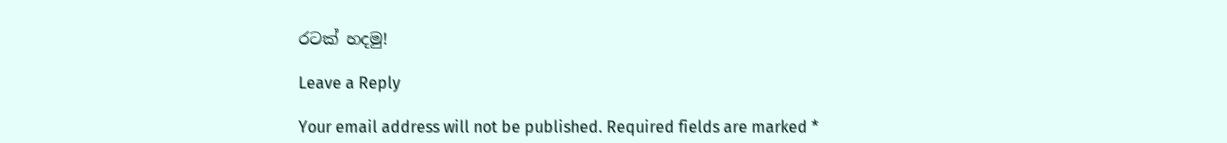රටක් හදමු!

Leave a Reply

Your email address will not be published. Required fields are marked *